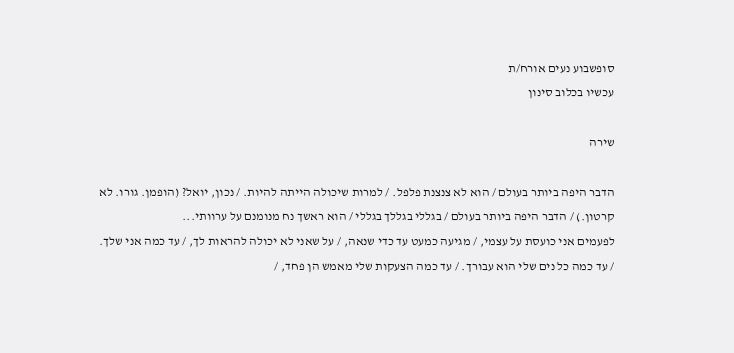סופשבוע נעים אורח/ת
עכשיו בכלוב סינון

שירה

הדבר היפה ביותר בעולם / הוא לא צנצנת פלפל. / למרות שיכולה הייתה להיות. / נכון, יואל? (הופמן. גורו. לא קרטון.) / הדבר היפה ביותר בעולם / בגללי בגללך בגללי / הוא ראשך נח מנומנם על ערוותי...
לפעמים אני כועסת על עצמי, / מגיעה כמעט עד כדי שנאה, / על שאני לא יכולה להראות לך, / עד כמה אני שלך. / עד כמה כל נים שלי הוא עבורך. / עד כמה הצעקות שלי מאמש הן פחד, /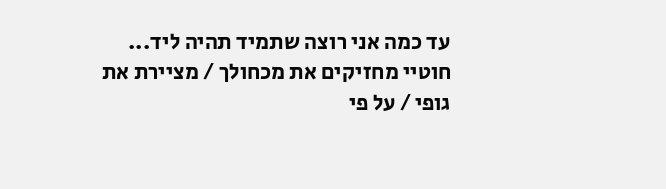עד כמה אני רוצה שתמיד תהיה ליד...
חוטיי מחזיקים את מכחולך / מציירת את גופי / על פי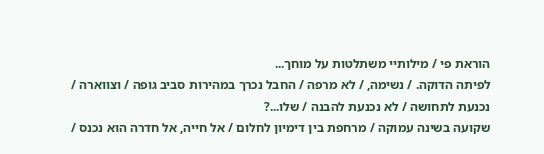הוראת פי / מילותיי משתלטות על מוחך...
לפיתה הדוקה. / נשימה, / לא מרפה / החבל נכרך במהירות סביב גופה / וצווארה / נכנעת לתחושה / לא נכנעת להבנה / שלו...?
שקועה בשינה עמוקה / מרחפת בין דימיון לחלום / אל חייה, אל חדרה הוא נכנס /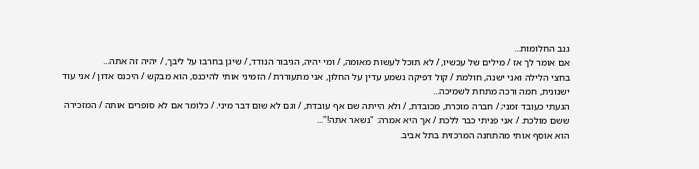גנב החלומות...
אם אומר לך אז / מילים של עכשיו, / לא תוכל לעשות מאומה, / ומי יהיה, הגיבור הנודד, / שיגן בחרבו על ליבך, / יהיה זה אתה...
בחצי הלילה ואני ישנה, חולמת / קול דפיקה נשמע עדין על החלון, אני מתעוררת / הזמיני אותי להיכנס, הוא מבקש / היכנס אדון / אני עוד ישנונית, חמה ורכה מתחת לשמיכה...
הגעתי כעובד זמני; / חברה מוכרת, מכובדת, / ולא הייתה שם אף עובדת, / וגם לא שום דבר מיני. / כלומר אם לא סופרים אותה / המזכירה ששם מולכת. / אני פניתי כבר ללכת / אך היא אמרה: "נשאר אתה!"...
הוא אוסף אותי מהתחנה המרכזית בתל אביב.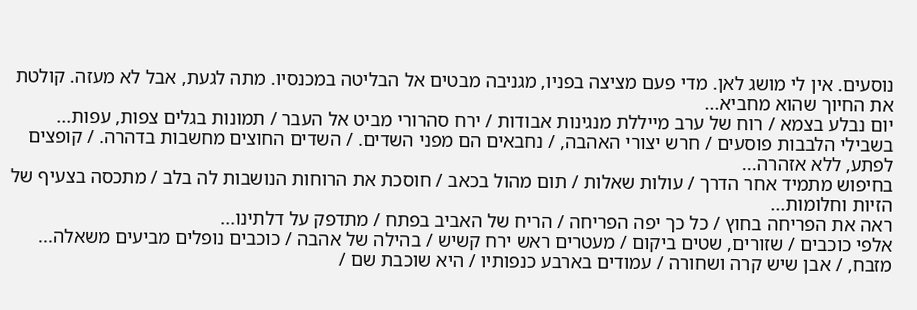נוסעים. אין לי מושג לאן. מדי פעם מציצה בפניו, מגניבה מבטים אל הבליטה במכנסיו. מתה לגעת, אבל לא מעזה. קולטת את החיוך שהוא מחביא...
יום נבלע בצמא / רוח של ערב מייללת מנגינות אבודות / ירח סהרורי מביט אל העבר / תמונות בגלים צפות, עפות...
בשבילי הלבבות פוסעים / חרש יצורי האהבה, / נחבאים הם מפני השדים. / השדים החוצים מחשבות בדהרה. / קופצים לפתע, ללא אזהרה...
בחיפוש מתמיד אחר הדרך / עולות שאלות / תום מהול בכאב / חוסכת את הרוחות הנושבות לה בלב / מתכסה בצעיף של הזיות וחלומות...
ראה את הפריחה בחוץ / כל כך יפה הפריחה / הריח של האביב בפתח / מתדפק על דלתינו...
אלפי כוכבים / שזורים, שטים ביקום / מעטרים ראש ירח קשיש / בהילה של אהבה / כוכבים נופלים מביעים משאלה...
מזבח, / אבן שיש קרה ושחורה / עמודים בארבע כנפותיו / היא שוכבת שם /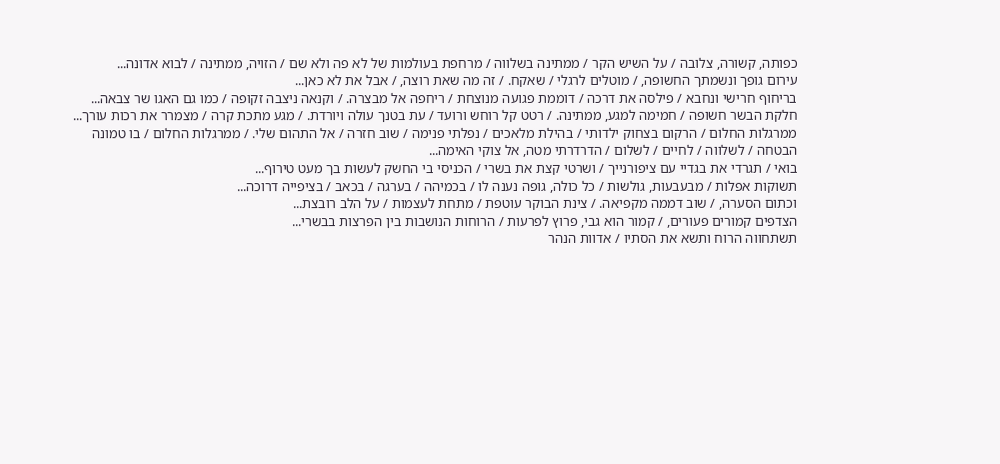כפותה, קשורה, צלובה / על השיש הקר / ממתינה בשלווה / מרחפת בעולמות של לא פה ולא שם / הזויה, ממתינה / לבוא אדונה...
עירום גופך ונשמתך החשופה, / מוטלים לרגלי / שאקח. / זה מה שאת רוצה, / אבל את לא כאן...
בריחוף חרישי ונחבא / פילסה את דרכה / דוממת פגועה מנוצחת / ריחפה אל מבצרה. / וקנאה ניצבה זקופה / כמו גם האגו שר צבאה...
חלקת הבשר חשופה / חמימה למגע, ממתינה. / רטט קל רוחש ורועד / עת בטנך עולה ויורדת. / מגע מתכת קרה / מצמרר את רכות עורך...
ממרגלות החלום / הרקום בצחוק ילדותי / בהילת מלאכים / נפלתי פנימה / שוב חזרה / אל התהום שלי. / ממרגלות החלום / בו טמונה הבטחה / לשלווה / לחיים / לשלום / הדרדרתי מטה, אל צוקי האימה...
בואי / תגרדי את בגדיי עם ציפורנייך / ושרטי קצת את בשרי / הכניסי בי החשק לעשות בך מעט טירוף...
תשוקות אפלות / מבעבעות, גולשות / כל כולה, גופה נענה לו / בכמיהה / בערגה / בכאב / בציפייה דרוכה...
וכתום הסערה, / שוב דממה מקפיאה. / צינת הבוקר עוטפת / מתחת לעצמות / על הלב רובצת...
הצדפים קמורים פעורים, / קמור הוא גבי, פרוץ לפרעות / הרוחות הנושבות בין הפרצות בבשרי...
תשתחווה הרוח ותשא את הסתיו / אדוות הנהר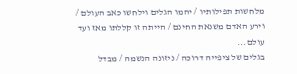מלחשות תפילותיו / יהמו הגלים וילחשו כאב העולם / וירע האדם משנאת החינם / הייתה זו קללתו מאז ועד עולם...
בגלים של ציפייה דרוכה / ניזונה הנשמה / מבדל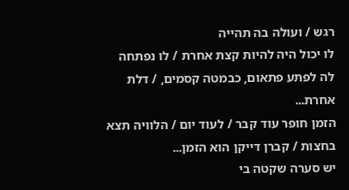רגש / ועולה בה תהייה
לו יכול היה להיות קצת אחרת / לו נפתחה לה לפתע פתאום, כבמטה קסמים, / דלת אחרת...
הזמן חופר עוד קבר / לעוד יום / הלוויה תצא בחצות / קברן דייקן הוא הזמן...
יש סערה שקטה בי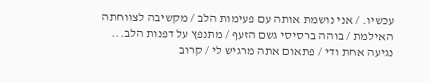עכשיו. / אני נושמת אותה עם פעימות הלב / מקשיבה לצווחתה האילמת / בוהה ברסיסי גשם הזעף / מתנפץ על דפנות הלב...
נגיעה אחת ודי / פתאום אתה מרגיש לי / קרוב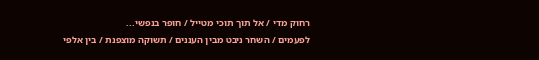רחוק מדי / אל תוך תוכי מטייל / חופר בנפשי...
לפעמים / השחר ניבט מבין העננים / תשוקה מוצפנת / בין אלפי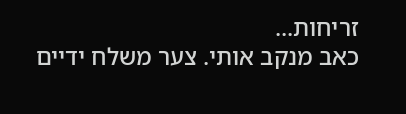זריחות...
כאב מנקב אותי. צער משלח ידיים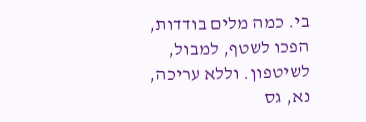בי. כמה מלים בודדות, הפכו לשטף, למבול, לשיטפון. וללא עריכה, נא, גס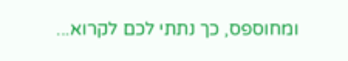ומחוספס, כך נתתי לכם לקרוא...